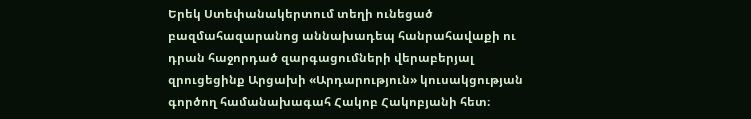Երեկ Ստեփանակերտում տեղի ունեցած բազմահազարանոց աննախադեպ հանրահավաքի ու դրան հաջորդած զարգացումների վերաբերյալ զրուցեցինք Արցախի «Արդարություն» կուսակցության գործող համանախագահ Հակոբ Հակոբյանի հետ։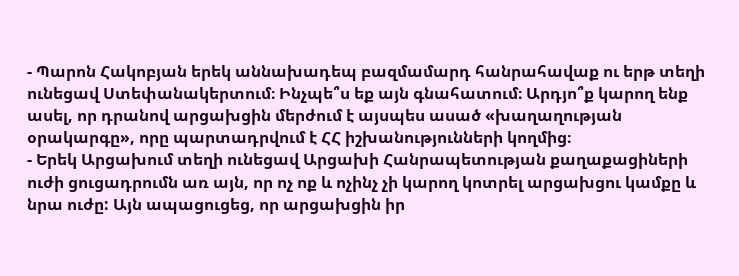- Պարոն Հակոբյան երեկ աննախադեպ բազմամարդ հանրահավաք ու երթ տեղի ունեցավ Ստեփանակերտում։ Ինչպե՞ս եք այն գնահատում։ Արդյո՞ք կարող ենք ասել, որ դրանով արցախցին մերժում է այսպես ասած «խաղաղության օրակարգը», որը պարտադրվում է ՀՀ իշխանությունների կողմից։
- Երեկ Արցախում տեղի ունեցավ Արցախի Հանրապետության քաղաքացիների ուժի ցուցադրումն առ այն, որ ոչ ոք և ոչինչ չի կարող կոտրել արցախցու կամքը և նրա ուժը: Այն ապացուցեց, որ արցախցին իր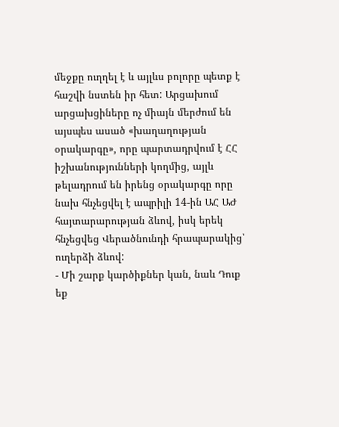մեջքը ուղղել է և այլևս բոլորը պետք է հաշվի նստեն իր հետ: Արցախում արցախցիները ոչ միայն մերժում են այսպես ասած «խաղաղության օրակարգը», որը պարտադրվում է ՀՀ իշխանությունների կողմից, այլև թելադրում են իրենց օրակարգը որը նախ հնչեցվել է ապրիլի 14-ին ԱՀ ԱԺ հայտարարության ձևով, իսկ երեկ հնչեցվեց Վերածնունդի հրապարակից՝ ուղերձի ձևով:
- Մի շարք կարծիքներ կան, նաև Դուք եք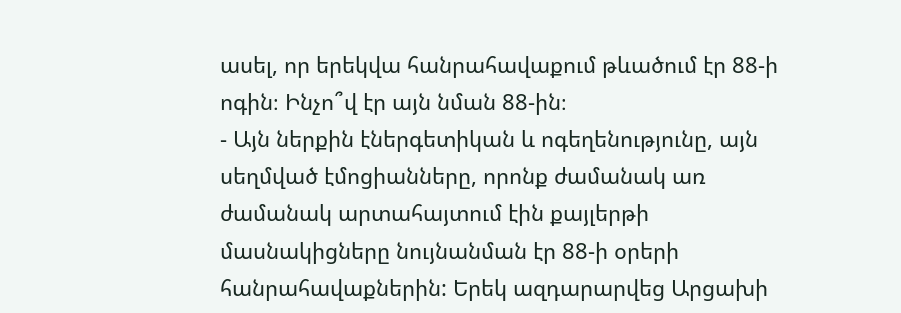ասել, որ երեկվա հանրահավաքում թևածում էր 88-ի ոգին։ Ինչո՞վ էր այն նման 88-ին։
- Այն ներքին էներգետիկան և ոգեղենությունը, այն սեղմված էմոցիանները, որոնք ժամանակ առ ժամանակ արտահայտում էին քայլերթի մասնակիցները նույնանման էր 88-ի օրերի հանրահավաքներին: Երեկ ազդարարվեց Արցախի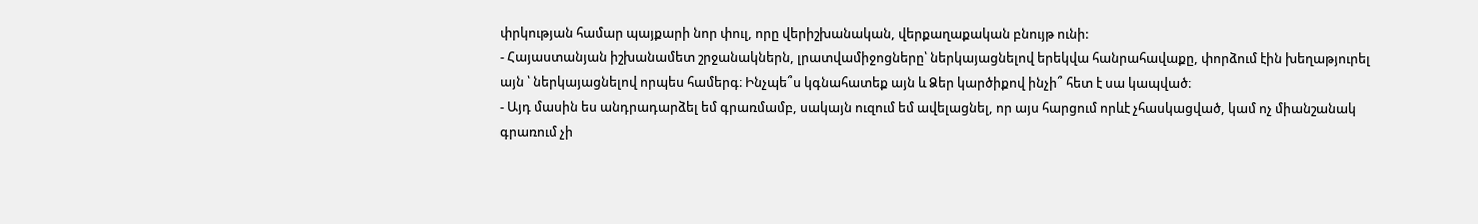փրկության համար պայքարի նոր փուլ, որը վերիշխանական, վերքաղաքական բնույթ ունի:
- Հայաստանյան իշխանամետ շրջանակներն, լրատվամիջոցները՝ ներկայացնելով երեկվա հանրահավաքը, փորձում էին խեղաթյուրել այն ՝ ներկայացնելով որպես համերգ։ Ինչպե՞ս կգնահատեք այն և Ձեր կարծիքով ինչի՞ հետ է սա կապված։
- Այդ մասին ես անդրադարձել եմ գրառմամբ, սակայն ուզում եմ ավելացնել, որ այս հարցում որևէ չհասկացված, կամ ոչ միանշանակ գրառում չի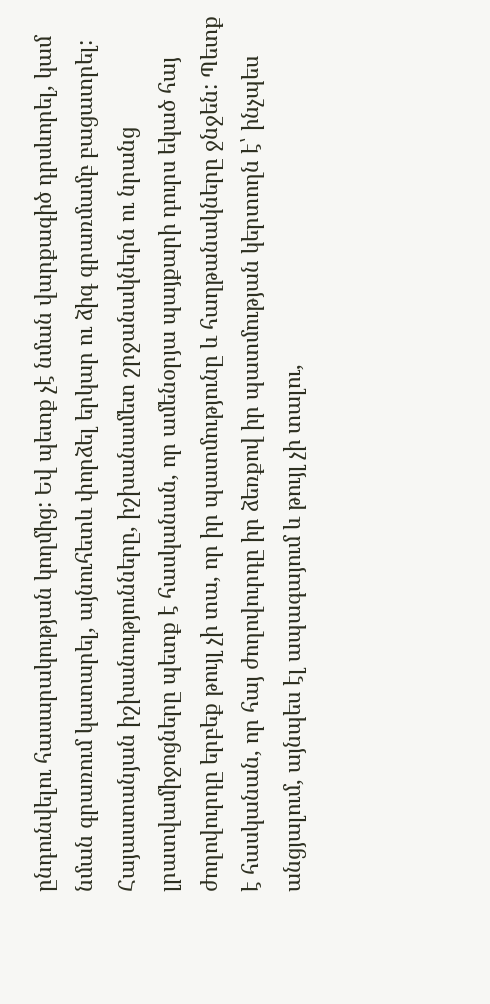ընդունվելու հասարակության կողմից: Եվ պետք չէ նման վարքագիծ դրսևորել, կամ նման գրառում կատարել, այնուհետև փորձել երկար ու ձիգ գրառմամբ բացատրել: Հայաստանյան իշխանությունները, իշխանամետ շրջանակներն ու նրանց լրատվամիջոցները պետք է հասկանան, որ ամենօրյա պայքարի դուրս եկած հայ ժողովուրդը երբեք թույլ չի տա, որ իր պատմությունը և հաղթանակները ջնջեն: Պետք է հասկանան, որ հայ ժողովուրդը իր ձեռքով իր պատմության կերտողն է՝ ինչպես անցյալում, այնպես էլ ապագայում և թույլ չի տալու,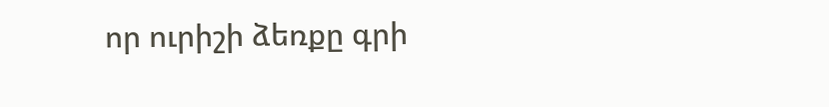որ ուրիշի ձեռքը գրի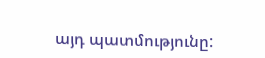այդ պատմությունը: